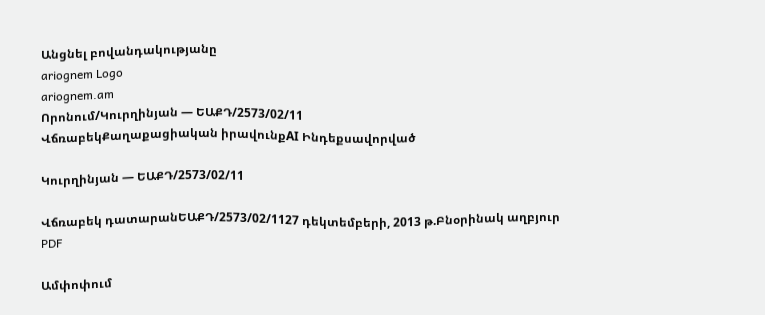Անցնել բովանդակությանը
ariognem Logo
ariognem.am
Որոնում/Կուրղինյան — ԵԱՔԴ/2573/02/11
ՎճռաբեկՔաղաքացիական իրավունքAI Ինդեքսավորված

Կուրղինյան — ԵԱՔԴ/2573/02/11

Վճռաբեկ դատարանԵԱՔԴ/2573/02/1127 դեկտեմբերի, 2013 թ.Բնօրինակ աղբյուր
PDF

Ամփոփում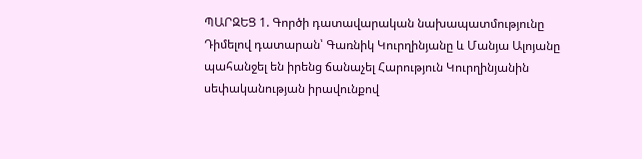ՊԱՐԶԵՑ 1. Գործի դատավարական նախապատմությունը Դիմելով դատարան՝ Գառնիկ Կուրղինյանը և Մանյա Ալոյանը պահանջել են իրենց ճանաչել Հարություն Կուրղինյանին սեփականության իրավունքով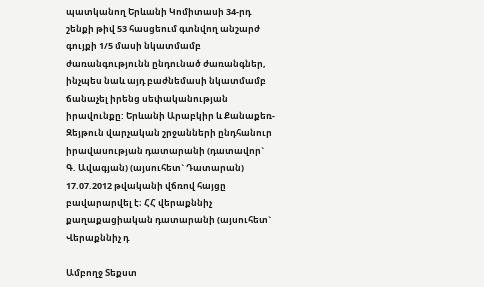պատկանող Երևանի Կոմիտասի 34-րդ շենքի թիվ 53 հասցեում գտնվող անշարժ գույքի 1/5 մասի նկատմամբ ժառանգությունն ընդունած ժառանգներ, ինչպես նաև այդ բաժնեմասի նկատմամբ ճանաչել իրենց սեփականության իրավունքը: Երևանի Արաբկիր և Քանաքեռ-Զեյթուն վարչական շրջանների ընդհանուր իրավասության դատարանի (դատավոր` Գ. Ավագյան) (այսուհետ` Դատարան) 17.07.2012 թվականի վճռով հայցը բավարարվել է։ ՀՀ վերաքննիչ քաղաքացիական դատարանի (այսուհետ` Վերաքննիչ դ

Ամբողջ Տեքստ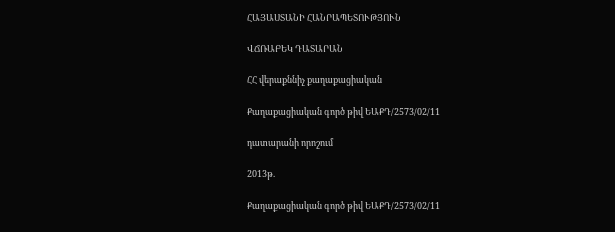ՀԱՅԱՍՏԱՆԻ ՀԱՆՐԱՊԵՏՈՒԹՅՈՒՆ

ՎՃՌԱԲԵԿ ԴԱՏԱՐԱՆ

ՀՀ վերաքննիչ քաղաքացիական

Քաղաքացիական գործ թիվ ԵԱՔԴ/2573/02/11

դատարանի որոշում

2013թ.

Քաղաքացիական գործ թիվ ԵԱՔԴ/2573/02/11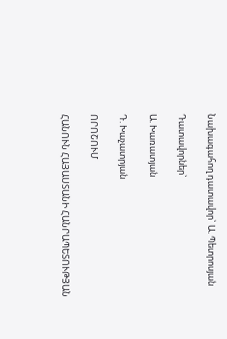Նախագահող դատավոր` Ա. Պետրոսյան

Դատավորներ`

Ա. Խառատյան

Դ. Խաչատրյան

ՈՐՈՇՈՒՄ

ՀԱՆՈՒՆ ՀԱՅԱՍՏԱՆԻ ՀԱՆՐԱՊԵՏՈՒԹՅԱՆ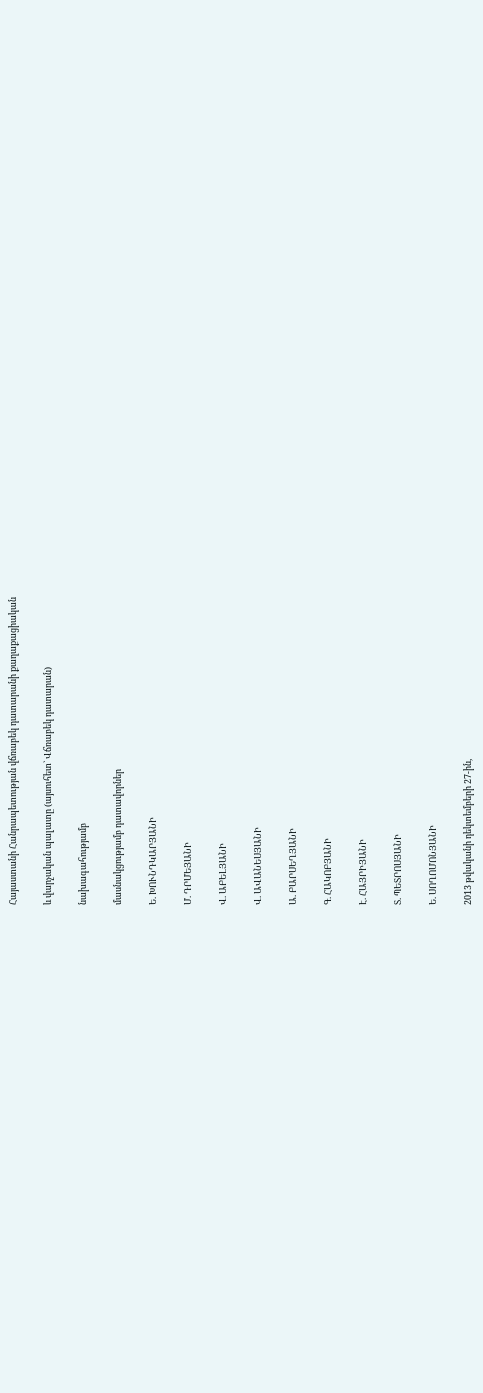Հայաստանի Հանրապետության վճռաբեկ դատարանի քաղաքացիական

և վարչական պալատը (այսուհետ` Վճռաբեկ դատարան)

նախագահությամբ

մասնակցությամբ դատավորներ

Ե. ԽՈՒՆԴԿԱՐՅԱՆԻ

Մ. ԴՐՄԵՅԱՆԻ

Վ. ԱԲԵԼՅԱՆԻ

Վ. ԱՎԱՆԵՍՅԱՆԻ

Ա. ԲԱՐՍԵՂՅԱՆԻ

Գ. ՀԱԿՈԲՅԱՆԻ

Է. ՀԱՅՐԻՅԱՆԻ

Տ. ՊԵՏՐՈՍՅԱՆԻ

Ե. ՍՈՂՈՄՈՆՅԱՆԻ

2013 թվականի դեկտեմբերի 27-ին,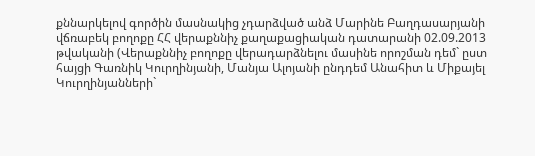քննարկելով գործին մասնակից չդարձված անձ Մարինե Բաղդասարյանի վճռաբեկ բողոքը ՀՀ վերաքննիչ քաղաքացիական դատարանի 02.09.2013 թվականի (Վերաքննիչ բողոքը վերադարձնելու մասինե որոշման դեմ` ըստ հայցի Գառնիկ Կուրղինյանի, Մանյա Ալոյանի ընդդեմ Անահիտ և Միքայել Կուրղինյանների`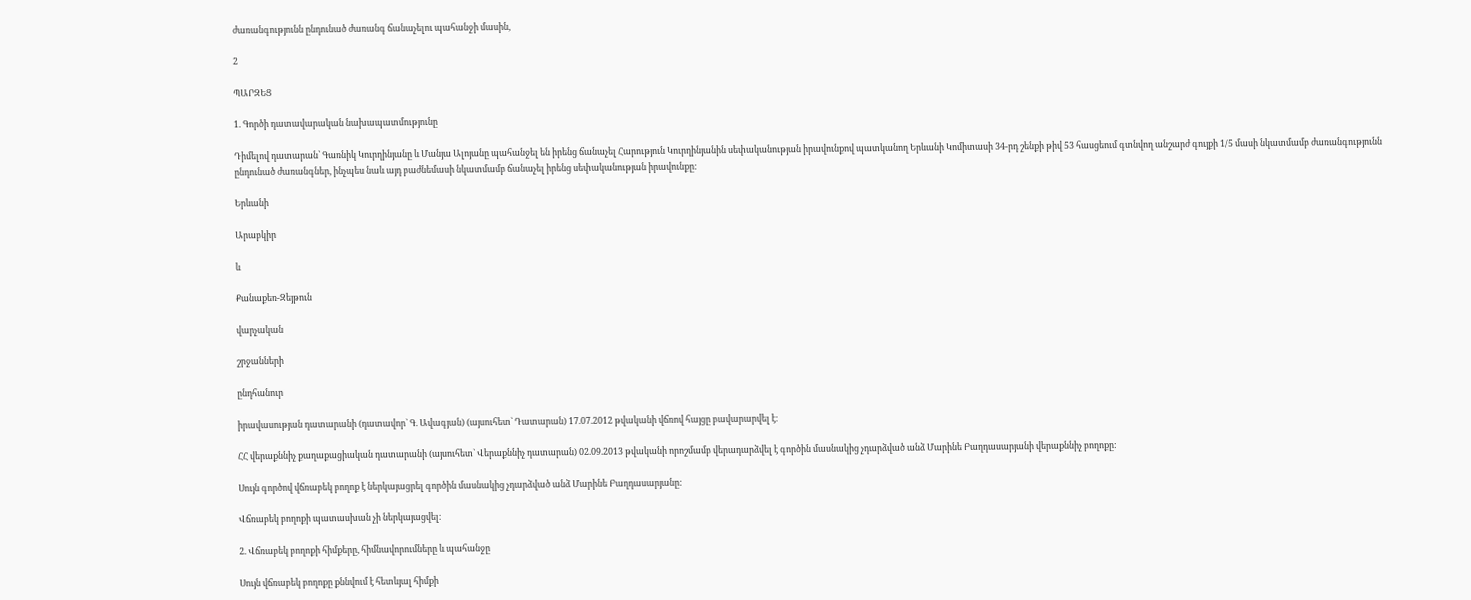ժառանգությունն ընդունած ժառանգ ճանաչելու պահանջի մասին,

2

ՊԱՐԶԵՑ

1. Գործի դատավարական նախապատմությունը

Դիմելով դատարան՝ Գառնիկ Կուրղինյանը և Մանյա Ալոյանը պահանջել են իրենց ճանաչել Հարություն Կուրղինյանին սեփականության իրավունքով պատկանող Երևանի Կոմիտասի 34-րդ շենքի թիվ 53 հասցեում գտնվող անշարժ գույքի 1/5 մասի նկատմամբ ժառանգությունն ընդունած ժառանգներ, ինչպես նաև այդ բաժնեմասի նկատմամբ ճանաչել իրենց սեփականության իրավունքը:

Երևանի

Արաբկիր

և

Քանաքեռ-Զեյթուն

վարչական

շրջանների

ընդհանուր

իրավասության դատարանի (դատավոր` Գ. Ավագյան) (այսուհետ` Դատարան) 17.07.2012 թվականի վճռով հայցը բավարարվել է։

ՀՀ վերաքննիչ քաղաքացիական դատարանի (այսուհետ` Վերաքննիչ դատարան) 02.09.2013 թվականի որոշմամբ վերադարձվել է գործին մասնակից չդարձված անձ Մարինե Բաղդասարյանի վերաքննիչ բողոքը:

Սույն գործով վճռաբեկ բողոք է ներկայացրել գործին մասնակից չդարձված անձ Մարինե Բաղդասարյանը:

Վճռաբեկ բողոքի պատասխան չի ներկայացվել։

2. Վճռաբեկ բողոքի հիմքերը, հիմնավորումները և պահանջը

Սույն վճռաբեկ բողոքը քննվում է հետևյալ հիմքի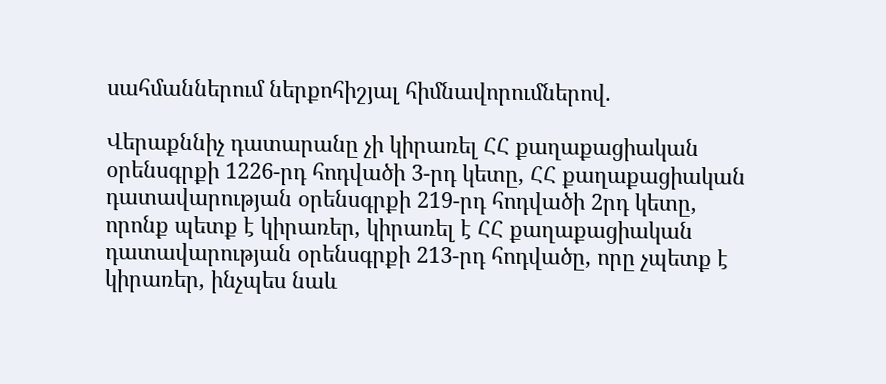սահմաններում ներքոհիշյալ հիմնավորումներով.

Վերաքննիչ դատարանը չի կիրառել ՀՀ քաղաքացիական օրենսգրքի 1226-րդ հոդվածի 3-րդ կետը, ՀՀ քաղաքացիական դատավարության օրենսգրքի 219-րդ հոդվածի 2րդ կետը, որոնք պետք է կիրառեր, կիրառել է ՀՀ քաղաքացիական դատավարության օրենսգրքի 213-րդ հոդվածը, որը չպետք է կիրառեր, ինչպես նաև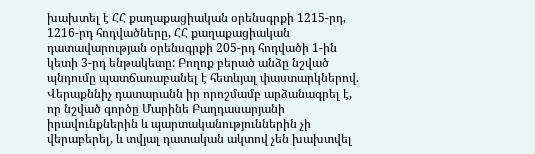խախտել է ՀՀ քաղաքացիական օրենսգրքի 1215-րդ, 1216-րդ հոդվածները, ՀՀ քաղաքացիական դատավարության օրենսգրքի 205-րդ հոդվածի 1-ին կետի 3-րդ ենթակետը: Բողոք բերած անձը նշված պնդումը պատճառաբանել է հետևյալ փաստարկներով. Վերաքննիչ դատարանն իր որոշմամբ արձանագրել է, որ նշված գործը Մարինե Բաղդասարյանի իրավունքներին և պարտականություններին չի վերաբերել, և տվյալ դատական ակտով չեն խախտվել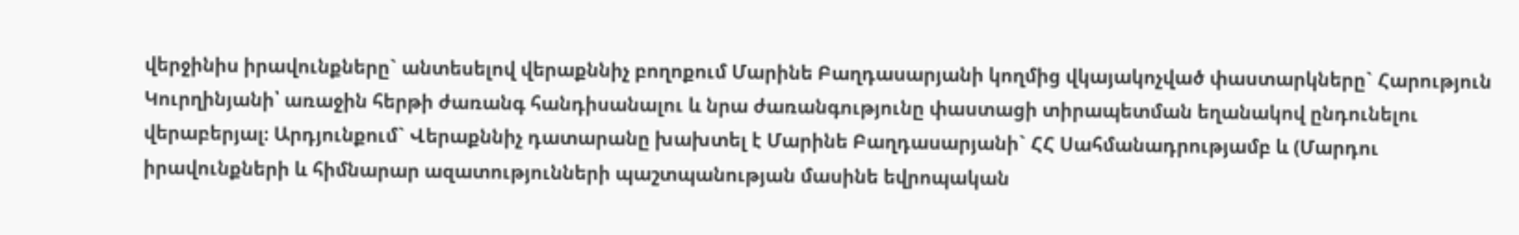վերջինիս իրավունքները` անտեսելով վերաքննիչ բողոքում Մարինե Բաղդասարյանի կողմից վկայակոչված փաստարկները` Հարություն Կուրղինյանի՝ առաջին հերթի ժառանգ հանդիսանալու և նրա ժառանգությունը փաստացի տիրապետման եղանակով ընդունելու վերաբերյալ։ Արդյունքում` Վերաքննիչ դատարանը խախտել է Մարինե Բաղդասարյանի` ՀՀ Սահմանադրությամբ և (Մարդու իրավունքների և հիմնարար ազատությունների պաշտպանության մասինե եվրոպական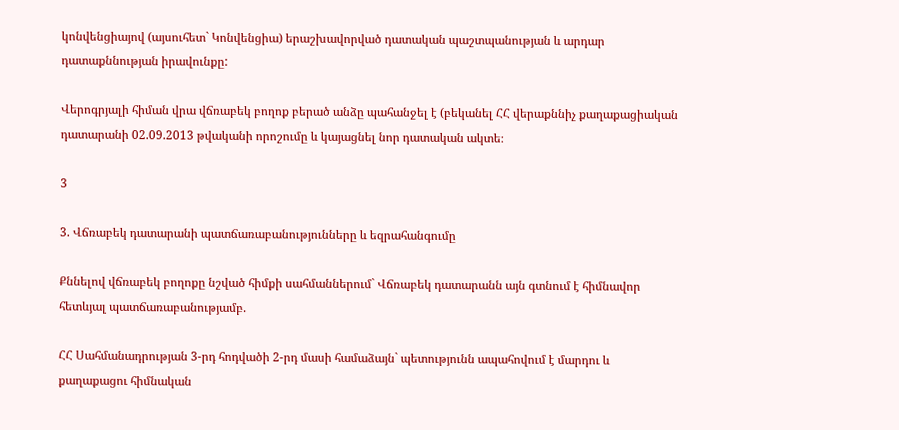կոնվենցիայով (այսուհետ` Կոնվենցիա) երաշխավորված դատական պաշտպանության և արդար դատաքննության իրավունքը:

Վերոգրյալի հիման վրա վճռաբեկ բողոք բերած անձը պահանջել է (բեկանել ՀՀ վերաքննիչ քաղաքացիական դատարանի 02.09.2013 թվականի որոշումը և կայացնել նոր դատական ակտե։

3

3. Վճռաբեկ դատարանի պատճառաբանությունները և եզրահանգումը

Քննելով վճռաբեկ բողոքը նշված հիմքի սահմաններում` Վճռաբեկ դատարանն այն գտնում է հիմնավոր հետևյալ պատճառաբանությամբ.

ՀՀ Սահմանադրության 3-րդ հոդվածի 2-րդ մասի համաձայն` պետությունն ապահովում է մարդու և քաղաքացու հիմնական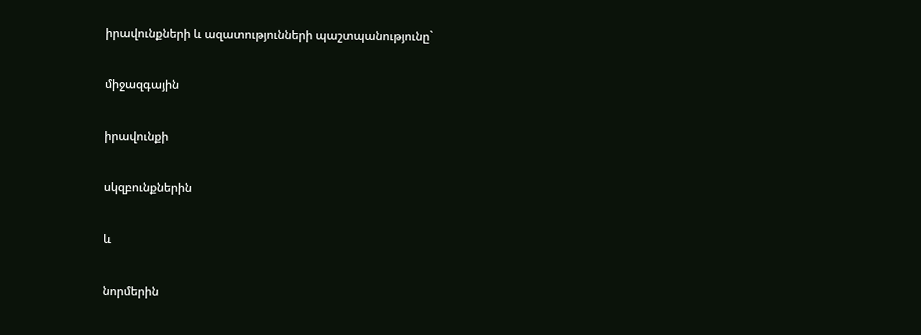իրավունքների և ազատությունների պաշտպանությունը`

միջազգային

իրավունքի

սկզբունքներին

և

նորմերին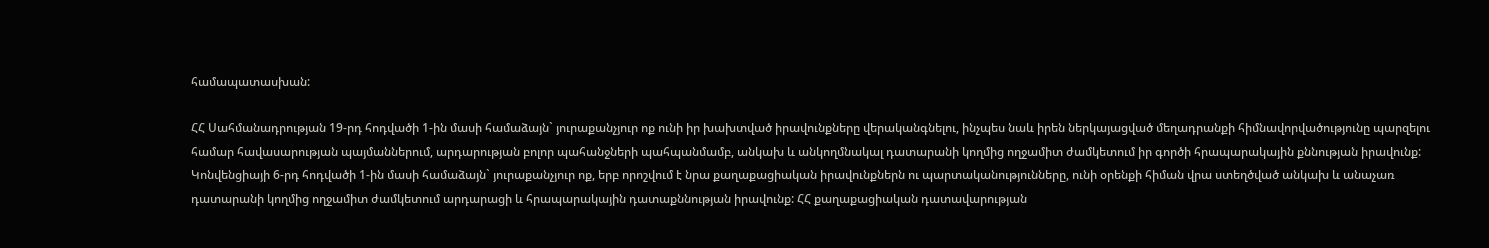համապատասխան:

ՀՀ Սահմանադրության 19-րդ հոդվածի 1-ին մասի համաձայն` յուրաքանչյուր ոք ունի իր խախտված իրավունքները վերականգնելու, ինչպես նաև իրեն ներկայացված մեղադրանքի հիմնավորվածությունը պարզելու համար հավասարության պայմաններում, արդարության բոլոր պահանջների պահպանմամբ, անկախ և անկողմնակալ դատարանի կողմից ողջամիտ ժամկետում իր գործի հրապարակային քննության իրավունք: Կոնվենցիայի 6-րդ հոդվածի 1-ին մասի համաձայն` յուրաքանչյուր ոք, երբ որոշվում է նրա քաղաքացիական իրավունքներն ու պարտականությունները, ունի օրենքի հիման վրա ստեղծված անկախ և անաչառ դատարանի կողմից ողջամիտ ժամկետում արդարացի և հրապարակային դատաքննության իրավունք: ՀՀ քաղաքացիական դատավարության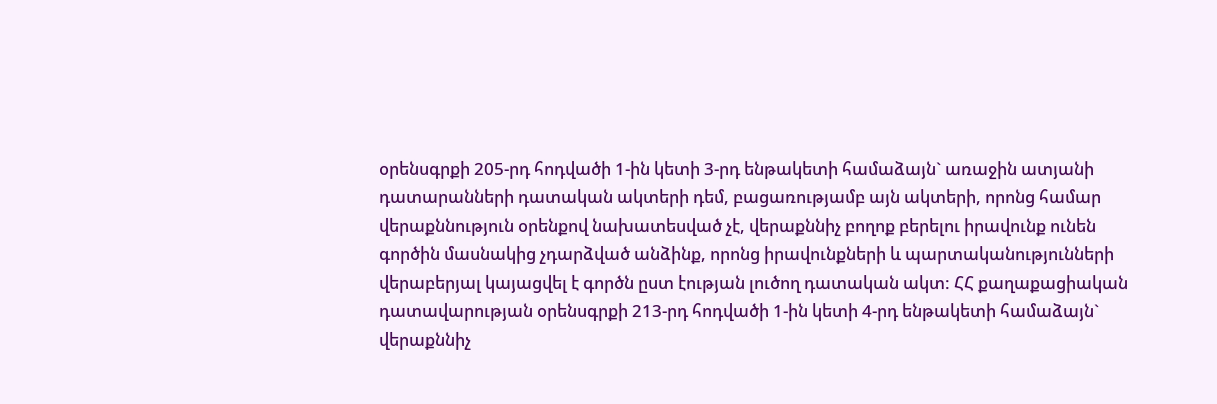օրենսգրքի 205-րդ հոդվածի 1-ին կետի 3-րդ ենթակետի համաձայն` առաջին ատյանի դատարանների դատական ակտերի դեմ, բացառությամբ այն ակտերի, որոնց համար վերաքննություն օրենքով նախատեսված չէ, վերաքննիչ բողոք բերելու իրավունք ունեն գործին մասնակից չդարձված անձինք, որոնց իրավունքների և պարտականությունների վերաբերյալ կայացվել է գործն ըստ էության լուծող դատական ակտ: ՀՀ քաղաքացիական դատավարության օրենսգրքի 213-րդ հոդվածի 1-ին կետի 4-րդ ենթակետի համաձայն` վերաքննիչ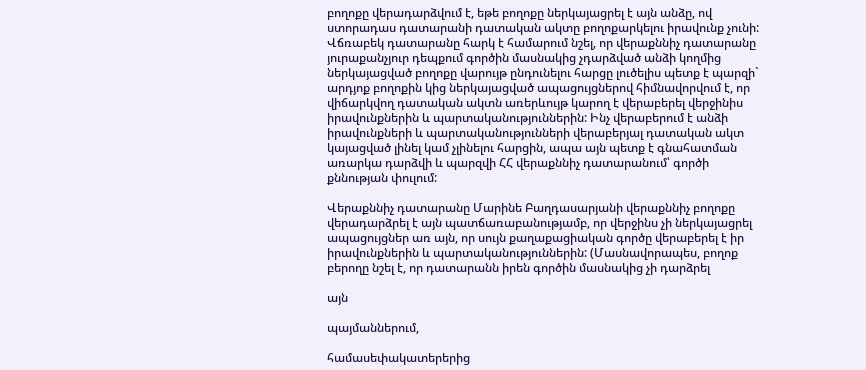բողոքը վերադարձվում է, եթե բողոքը ներկայացրել է այն անձը, ով ստորադաս դատարանի դատական ակտը բողոքարկելու իրավունք չունի: Վճռաբեկ դատարանը հարկ է համարում նշել, որ վերաքննիչ դատարանը յուրաքանչյուր դեպքում գործին մասնակից չդարձված անձի կողմից ներկայացված բողոքը վարույթ ընդունելու հարցը լուծելիս պետք է պարզի` արդյոք բողոքին կից ներկայացված ապացույցներով հիմնավորվում է, որ վիճարկվող դատական ակտն առերևույթ կարող է վերաբերել վերջինիս իրավունքներին և պարտականություններին: Ինչ վերաբերում է անձի իրավունքների և պարտականությունների վերաբերյալ դատական ակտ կայացված լինել կամ չլինելու հարցին, ապա այն պետք է գնահատման առարկա դարձվի և պարզվի ՀՀ վերաքննիչ դատարանում՝ գործի քննության փուլում:

Վերաքննիչ դատարանը Մարինե Բաղդասարյանի վերաքննիչ բողոքը վերադարձրել է այն պատճառաբանությամբ, որ վերջինս չի ներկայացրել ապացույցներ առ այն, որ սույն քաղաքացիական գործը վերաբերել է իր իրավունքներին և պարտականություններին: (Մասնավորապես, բողոք բերողը նշել է, որ դատարանն իրեն գործին մասնակից չի դարձրել

այն

պայմաններում,

համասեփակատերերից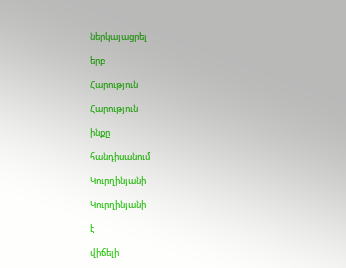ներկայացրել

երբ

Հարություն

Հարություն

ինքը

հանդիսանում

Կուրղինյանի

Կուրղինյանի

է

վիճելի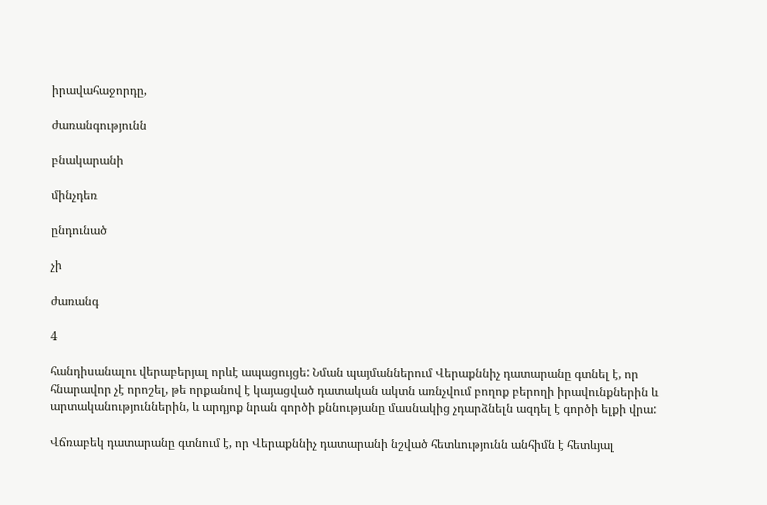իրավահաջորդը,

ժառանգությունն

բնակարանի

մինչդեռ

ընդունած

չի

ժառանգ

4

հանդիսանալու վերաբերյալ որևէ ապացույցե: Նման պայմաններում Վերաքննիչ դատարանը գտնել է, որ հնարավոր չէ որոշել, թե որքանով է կայացված դատական ակտն առնչվում բողոք բերողի իրավունքներին և արտականություններին, և արդյոք նրան գործի քննությանը մասնակից չդարձնելն ազդել է գործի ելքի վրա:

Վճռաբեկ դատարանը գտնում է, որ Վերաքննիչ դատարանի նշված հետևությունն անհիմն է հետևյալ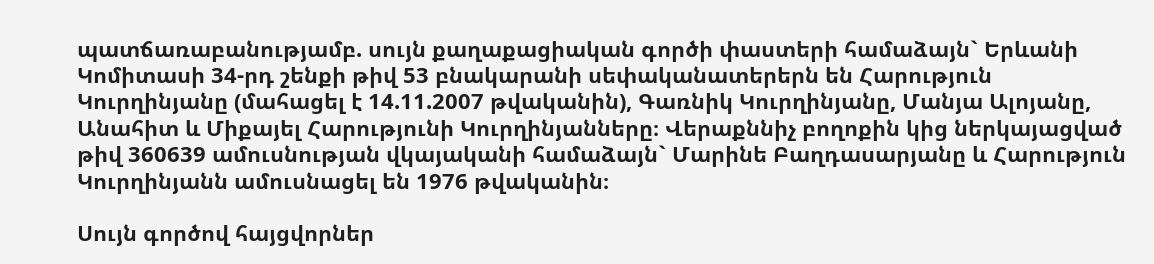պատճառաբանությամբ. սույն քաղաքացիական գործի փաստերի համաձայն` Երևանի Կոմիտասի 34-րդ շենքի թիվ 53 բնակարանի սեփականատերերն են Հարություն Կուրղինյանը (մահացել է 14.11.2007 թվականին), Գառնիկ Կուրղինյանը, Մանյա Ալոյանը, Անահիտ և Միքայել Հարությունի Կուրղինյանները։ Վերաքննիչ բողոքին կից ներկայացված թիվ 360639 ամուսնության վկայականի համաձայն` Մարինե Բաղդասարյանը և Հարություն Կուրղինյանն ամուսնացել են 1976 թվականին։

Սույն գործով հայցվորներ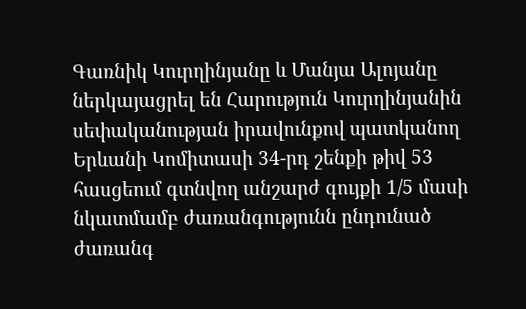Գառնիկ Կուրղինյանը և Մանյա Ալոյանը ներկայացրել են Հարություն Կուրղինյանին սեփականության իրավունքով պատկանող Երևանի Կոմիտասի 34-րդ շենքի թիվ 53 հասցեում գտնվող անշարժ գույքի 1/5 մասի նկատմամբ ժառանգությունն ընդունած ժառանգ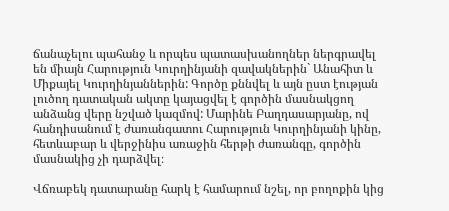ճանաչելու պահանջ և որպես պատասխանողներ ներգրավել են միայն Հարություն Կուրղինյանի զավակներին` Անահիտ և Միքայել Կուրղինյաններին: Գործը քննվել և այն ըստ էության լուծող դատական ակտը կայացվել է գործին մասնակցող անձանց վերը նշված կազմով: Մարինե Բաղդասարյանը, ով հանդիսանում է ժառանգատու Հարություն Կուրղինյանի կինը, հետևաբար և վերջինիս առաջին հերթի ժառանգը, գործին մասնակից չի դարձվել։

Վճռաբեկ դատարանը հարկ է համարում նշել, որ բողոքին կից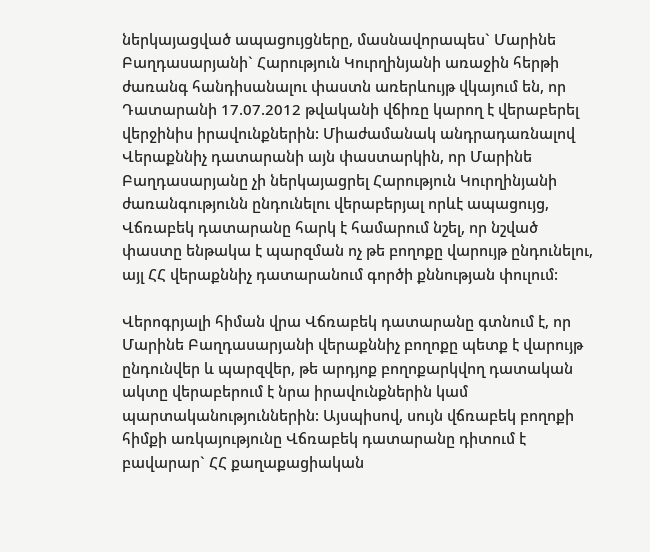ներկայացված ապացույցները, մասնավորապես` Մարինե Բաղդասարյանի` Հարություն Կուրղինյանի առաջին հերթի ժառանգ հանդիսանալու փաստն առերևույթ վկայում են, որ Դատարանի 17.07.2012 թվականի վճիռը կարող է վերաբերել վերջինիս իրավունքներին: Միաժամանակ անդրադառնալով Վերաքննիչ դատարանի այն փաստարկին, որ Մարինե Բաղդասարյանը չի ներկայացրել Հարություն Կուրղինյանի ժառանգությունն ընդունելու վերաբերյալ որևէ ապացույց, Վճռաբեկ դատարանը հարկ է համարում նշել, որ նշված փաստը ենթակա է պարզման ոչ թե բողոքը վարույթ ընդունելու, այլ ՀՀ վերաքննիչ դատարանում գործի քննության փուլում:

Վերոգրյալի հիման վրա Վճռաբեկ դատարանը գտնում է, որ Մարինե Բաղդասարյանի վերաքննիչ բողոքը պետք է վարույթ ընդունվեր և պարզվեր, թե արդյոք բողոքարկվող դատական ակտը վերաբերում է նրա իրավունքներին կամ պարտականություններին: Այսպիսով, սույն վճռաբեկ բողոքի հիմքի առկայությունը Վճռաբեկ դատարանը դիտում է բավարար` ՀՀ քաղաքացիական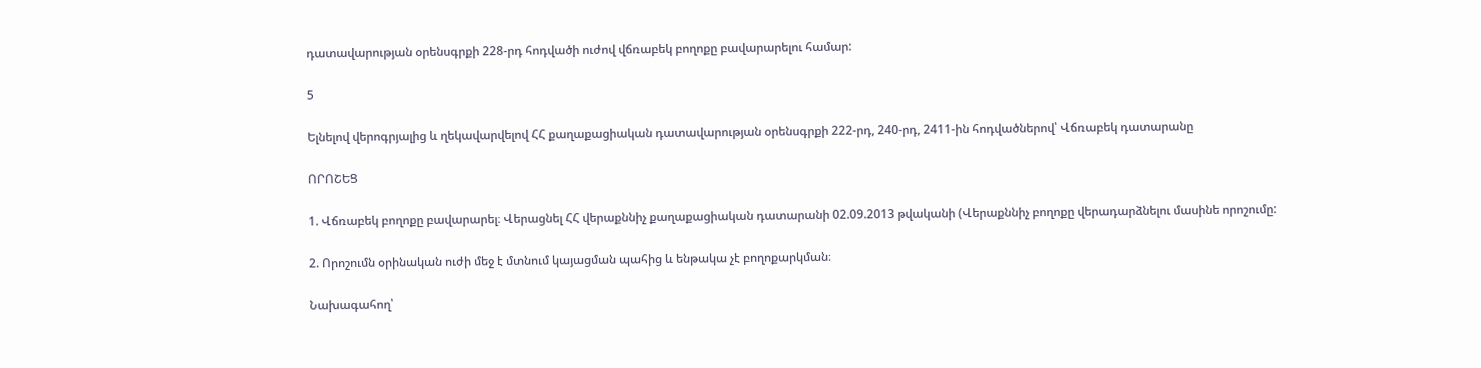դատավարության օրենսգրքի 228-րդ հոդվածի ուժով վճռաբեկ բողոքը բավարարելու համար:

5

Ելնելով վերոգրյալից և ղեկավարվելով ՀՀ քաղաքացիական դատավարության օրենսգրքի 222-րդ, 240-րդ, 2411-ին հոդվածներով՝ Վճռաբեկ դատարանը

ՈՐՈՇԵՑ

1. Վճռաբեկ բողոքը բավարարել։ Վերացնել ՀՀ վերաքննիչ քաղաքացիական դատարանի 02.09.2013 թվականի (Վերաքննիչ բողոքը վերադարձնելու մասինե որոշումը:

2. Որոշումն օրինական ուժի մեջ է մտնում կայացման պահից և ենթակա չէ բողոքարկման։

Նախագահող՝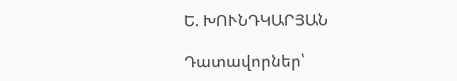Ե. ԽՈՒՆԴԿԱՐՅԱՆ

Դատավորներ՝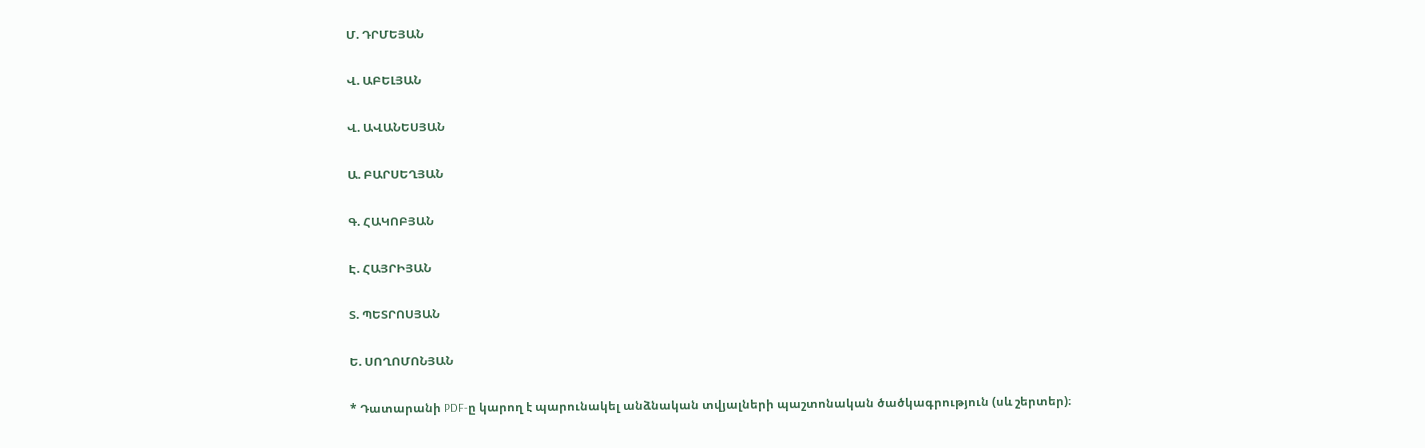Մ. ԴՐՄԵՅԱՆ

Վ. ԱԲԵԼՅԱՆ

Վ. ԱՎԱՆԵՍՅԱՆ

Ա. ԲԱՐՍԵՂՅԱՆ

Գ. ՀԱԿՈԲՅԱՆ

Է. ՀԱՅՐԻՅԱՆ

Տ. ՊԵՏՐՈՍՅԱՆ

Ե. ՍՈՂՈՄՈՆՅԱՆ

* Դատարանի PDF-ը կարող է պարունակել անձնական տվյալների պաշտոնական ծածկագրություն (սև շերտեր)։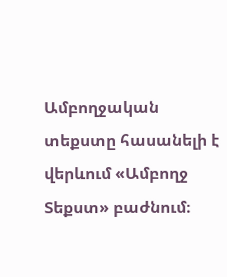Ամբողջական տեքստը հասանելի է վերևում «Ամբողջ Տեքստ» բաժնում։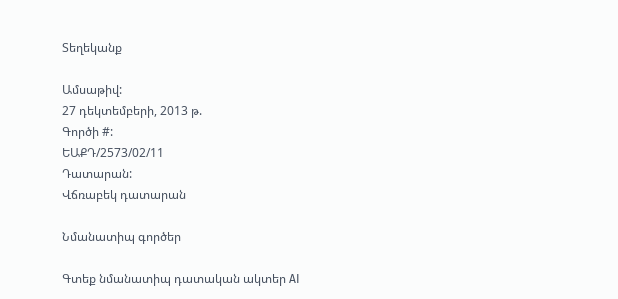Տեղեկանք

Ամսաթիվ:
27 դեկտեմբերի, 2013 թ.
Գործի #:
ԵԱՔԴ/2573/02/11
Դատարան:
Վճռաբեկ դատարան

Նմանատիպ գործեր

Գտեք նմանատիպ դատական ակտեր AI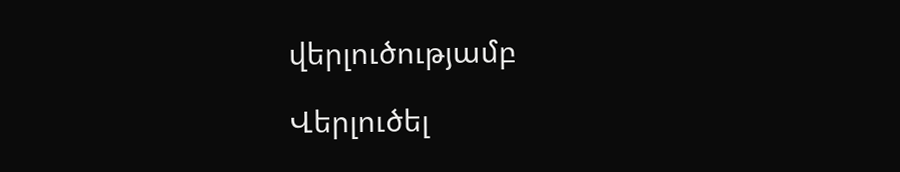վերլուծությամբ

Վերլուծել